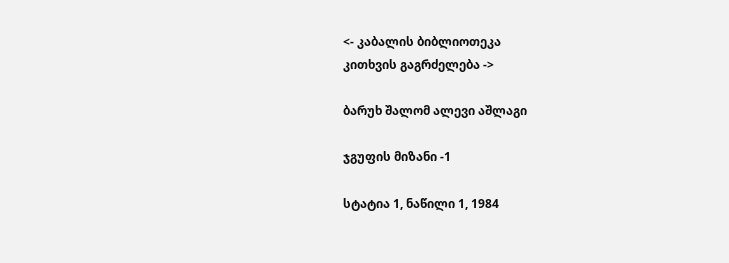<- კაბალის ბიბლიოთეკა
კითხვის გაგრძელება ->

ბარუხ შალომ ალევი აშლაგი

ჯგუფის მიზანი -1

სტატია 1, ნაწილი 1, 1984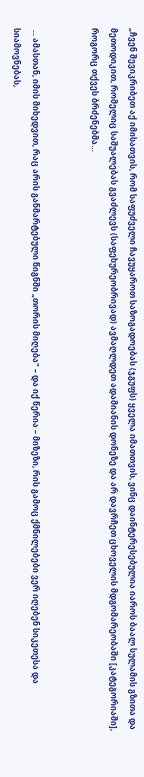„ჩვენ შევიკრიბეთ აქ იმისათვის, რომ საფუძველი ჩავუყაროთ საზოგადოებას (ჯგუფს) ყველა იმათთვის, ვინც დაინტერესებულია იაროს ბაალ სულამის გზითა და მეთოდიკით, რომელიც საშუალებას გვაძლევს (საფეხურეობრივად) ავმაღლდეთ ადამიანის დონეზე და არ დავრჩეთ ცხოველის მდგომარეობაში [კატეგორიაში], როგორც თქვეს ბრძენებმა…


 ... ამასთან, იმის მიხედვით, რაც არის განმარტებული წიგნში „თორის მიღება" – და იქ წერია – მიზეზი, რის გამოც ქმნილებები ვერ იღებენ სიკეთესა და სიამოვნებას,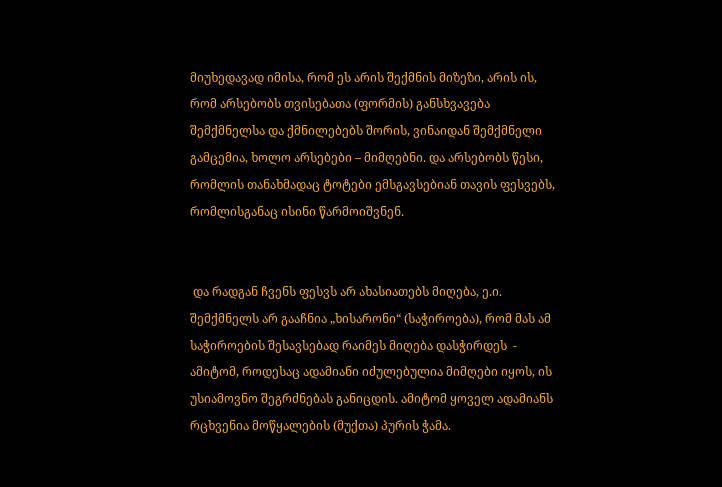მიუხედავად იმისა, რომ ეს არის შექმნის მიზეზი, არის ის, რომ არსებობს თვისებათა (ფორმის) განსხვავება შემქმნელსა და ქმნილებებს შორის, ვინაიდან შემქმნელი გამცემია, ხოლო არსებები – მიმღებნი. და არსებობს წესი, რომლის თანახმადაც ტოტები ემსგავსებიან თავის ფესვებს, რომლისგანაც ისინი წარმოიშვნენ.


 და რადგან ჩვენს ფესვს არ ახასიათებს მიღება, ე.ი. შემქმნელს არ გააჩნია „ხისარონი“ (საჭიროება), რომ მას ამ საჭიროების შესავსებად რაიმეს მიღება დასჭირდეს  - ამიტომ, როდესაც ადამიანი იძულებულია მიმღები იყოს, ის უსიამოვნო შეგრძნებას განიცდის. ამიტომ ყოველ ადამიანს რცხვენია მოწყალების (მუქთა) პურის ჭამა.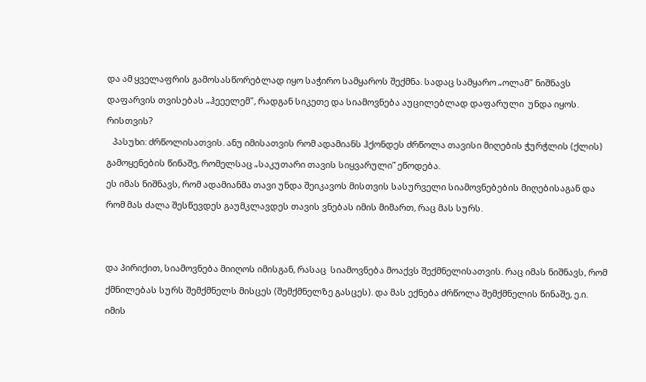და ამ ყველაფრის გამოსასწორებლად იყო საჭირო სამყაროს შექმნა. სადაც სამყარო „ოლამ" ნიშნავს დაფარვის თვისებას „ჰეეელემ", რადგან სიკეთე და სიამოვნება აუცილებლად დაფარული  უნდა იყოს. რისთვის?
   პასუხი: ძრწოლისათვის. ანუ იმისათვის რომ ადამიანს ჰქონდეს ძრწოლა თავისი მიღების ჭურჭლის (ქლის) გამოყენების წინაშე, რომელსაც „საკუთარი თავის სიყვარული” ეწოდება.
ეს იმას ნიშნავს, რომ ადამიანმა თავი უნდა შეიკავოს მისთვის სასურველი სიამოვნებების მიღებისაგან და რომ მას ძალა შესწევდეს გაუმკლავდეს თავის ვნებას იმის მიმართ, რაც მას სურს.


და პირიქით, სიამოვნება მიიღოს იმისგან, რასაც  სიამოვნება მოაქვს შექმნელისათვის. რაც იმას ნიშნავს, რომ ქმნილებას სურს შემქმნელს მისცეს (შემქმნელზე გასცეს). და მას ექნება ძრწოლა შემქმნელის წინაშე, ე.ი. იმის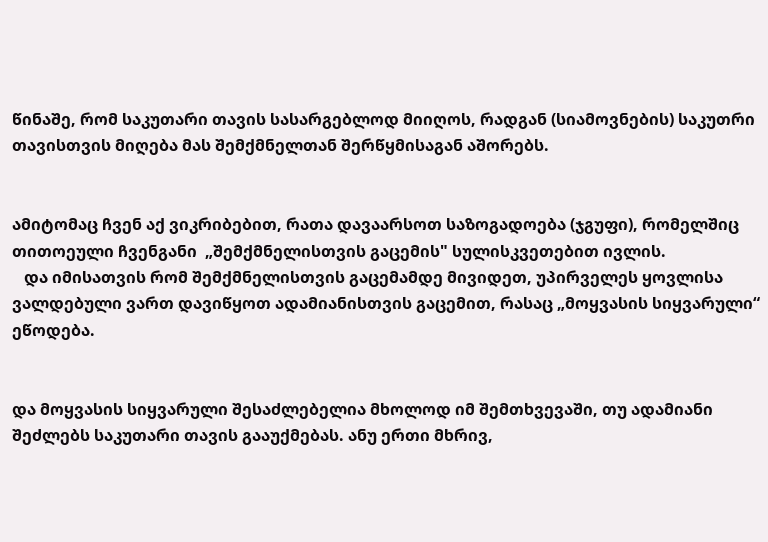წინაშე, რომ საკუთარი თავის სასარგებლოდ მიიღოს, რადგან (სიამოვნების) საკუთრი თავისთვის მიღება მას შემქმნელთან შერწყმისაგან აშორებს.


ამიტომაც ჩვენ აქ ვიკრიბებით, რათა დავაარსოთ საზოგადოება (ჯგუფი), რომელშიც თითოეული ჩვენგანი  „შემქმნელისთვის გაცემის" სულისკვეთებით ივლის.
   და იმისათვის რომ შემქმნელისთვის გაცემამდე მივიდეთ, უპირველეს ყოვლისა ვალდებული ვართ დავიწყოთ ადამიანისთვის გაცემით, რასაც „მოყვასის სიყვარული“ ეწოდება.


და მოყვასის სიყვარული შესაძლებელია მხოლოდ იმ შემთხვევაში, თუ ადამიანი შეძლებს საკუთარი თავის გააუქმებას. ანუ ერთი მხრივ,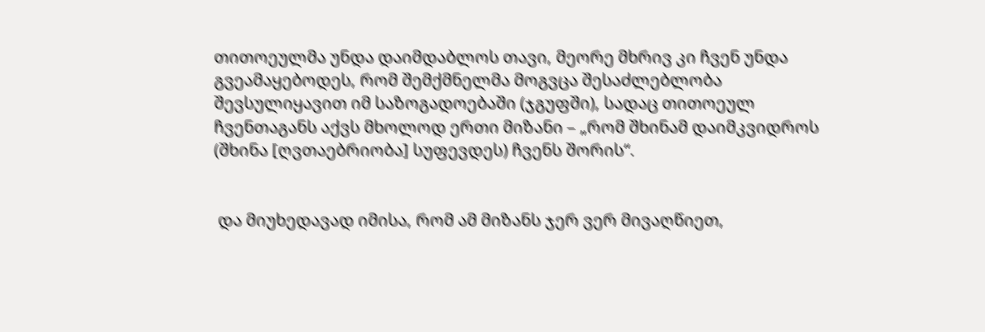თითოეულმა უნდა დაიმდაბლოს თავი, მეორე მხრივ კი ჩვენ უნდა გვეამაყებოდეს, რომ შემქმნელმა მოგვცა შესაძლებლობა შევსულიყავით იმ საზოგადოებაში (ჯგუფში), სადაც თითოეულ ჩვენთაგანს აქვს მხოლოდ ერთი მიზანი – „რომ შხინამ დაიმკვიდროს (შხინა [ღვთაებრიობა] სუფევდეს) ჩვენს შორის“.


 და მიუხედავად იმისა, რომ ამ მიზანს ჯერ ვერ მივაღწიეთ,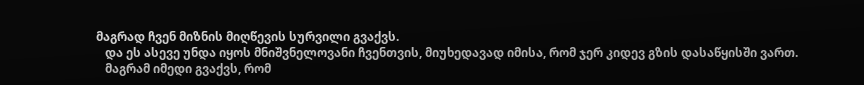მაგრად ჩვენ მიზნის მიღწევის სურვილი გვაქვს.
   და ეს ასევე უნდა იყოს მნიშვნელოვანი ჩვენთვის, მიუხედავად იმისა, რომ ჯერ კიდევ გზის დასაწყისში ვართ.
   მაგრამ იმედი გვაქვს, რომ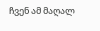ჩვენ ამ მაღალ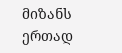მიზანს ერთად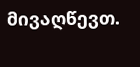მივაღწევთ.